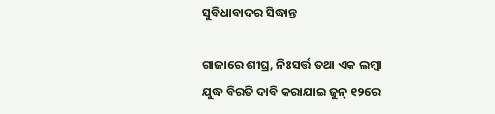ସୁବିଧାବାଦର ସିଦ୍ଧାନ୍ତ

ଗାଜାରେ ଶୀଘ୍ର, ନିଃସର୍ତ୍ତ ତଥା ଏକ ଲମ୍ବା ଯୁଦ୍ଧ ବିରତି ଦାବି କରାଯାଇ ଜୁନ୍‌ ୧୨ରେ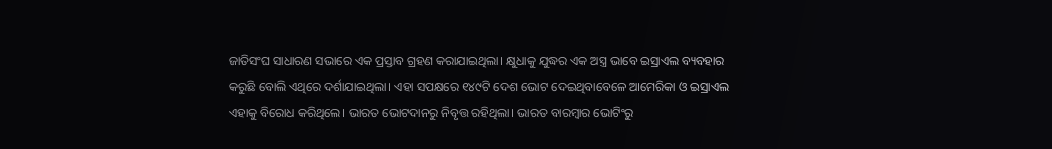ଜାତିସଂଘ ସାଧାରଣ ସଭାରେ ଏକ ପ୍ରସ୍ତାବ ଗ୍ରହଣ କରାଯାଇଥିଲା। କ୍ଷୁଧାକୁ ଯୁଦ୍ଧର ଏକ ଅସ୍ତ୍ର ଭାବେ ଇସ୍ରାଏଲ ବ୍ୟବହାର କରୁଛି ବୋଲି ଏଥିରେ ଦର୍ଶାଯାଇଥିଲା। ଏହା ସପକ୍ଷରେ ୧୪୯ଟି ଦେଶ ଭୋଟ ଦେଇଥିବାବେଳେ ଆମେରିକା ଓ ଇସ୍ରାଏଲ ଏହାକୁ ବିରୋଧ କରିଥିଲେ। ଭାରତ ଭୋଟଦାନରୁ ନିବୃତ୍ତ ରହିଥିଲା। ଭାରତ ବାରମ୍ବାର ଭୋଟିଂରୁ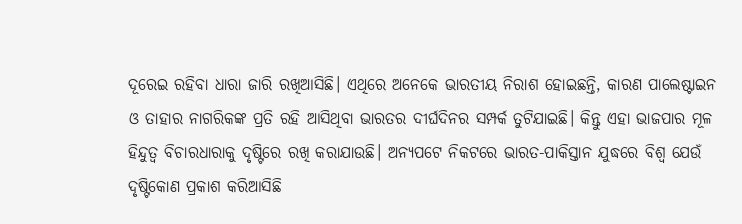ଦୂରେଇ ରହିବା ଧାରା ଜାରି ରଖିଆସିଛି। ଏଥିରେ ଅନେକେ ଭାରତୀୟ ନିରାଶ ହୋଇଛନ୍ତି, କାରଣ ପାଲେଷ୍ଟାଇନ ଓ ତାହାର ନାଗରିକଙ୍କ ପ୍ରତି ରହି ଆସିଥିବା ଭାରତର ଦୀର୍ଘଦିନର ସମ୍ପର୍କ ତୁଟିଯାଇଛି। କିନ୍ତୁ ଏହା ଭାଜପାର ମୂଳ ହିନ୍ଦୁତ୍ୱ ବିଚାରଧାରାକୁ ଦୃଷ୍ଟିରେ ରଖି କରାଯାଉଛି। ଅନ୍ୟପଟେ ନିକଟରେ ଭାରତ-ପାକିସ୍ତାନ ଯୁଦ୍ଧରେ ବିଶ୍ୱ ଯେଉଁ ଦୃଷ୍ଟିକୋଣ ପ୍ରକାଶ କରିଆସିଛି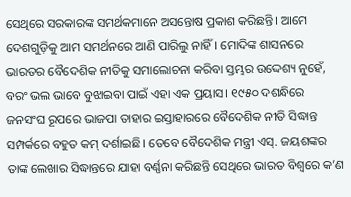ସେଥିରେ ସରକାରଙ୍କ ସମର୍ଥକମାନେ ଅସନ୍ତୋଷ ପ୍ରକାଶ କରିଛନ୍ତି। ଆମେ ଦେଶଗୁଡ଼ିକୁ ଆମ ସମର୍ଥନରେ ଆଣି ପାରିଲୁ ନାହିଁ। ମୋଦିଙ୍କ ଶାସନରେ ଭାରତର ବୈଦେଶିକ ନୀତିକୁ ସମାଲୋଚନା କରିବା ସ୍ତମ୍ଭର ଉଦ୍ଦେଶ୍ୟ ନୁହେଁ, ବରଂ ଭଲ ଭାବେ ବୁଝାଇବା ପାଇଁ ଏହା ଏକ ପ୍ରୟାସ। ୧୯୫୦ ଦଶନ୍ଧିରେ ଜନସଂଘ ରୂପରେ ଭାଜପା ତାହାର ଇସ୍ତାହାରରେ ବୈଦେଶିକ ନୀତି ସିଦ୍ଧାନ୍ତ ସମ୍ପର୍କରେ ବହୁତ କମ୍‌ ଦର୍ଶାଇଛି। ତେବେ ବୈଦେଶିକ ମନ୍ତ୍ରୀ ଏସ୍‌. ଜୟଶଙ୍କର ତାଙ୍କ ଲେଖାର ସିଦ୍ଧାନ୍ତରେ ଯାହା ବର୍ଣ୍ଣନା କରିଛନ୍ତି ସେଥିରେ ଭାରତ ବିଶ୍ୱରେ କ’ଣ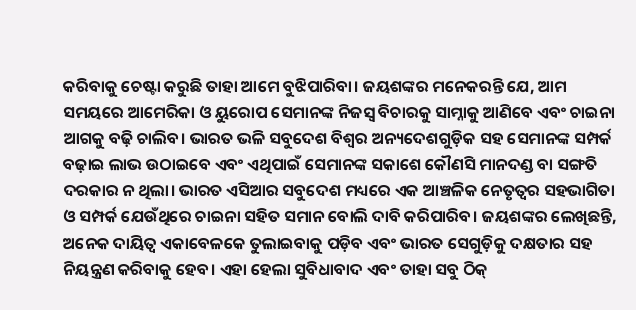କରିବାକୁ ଚେଷ୍ଟା କରୁଛି ତାହା ଆମେ ବୁଝିପାରିବା। ଜୟଶଙ୍କର ମନେକରନ୍ତି ଯେ, ଆମ ସମୟରେ ଆମେରିକା ଓ ୟୁରୋପ ସେମାନଙ୍କ ନିଜସ୍ବ ବିଚାରକୁ ସାମ୍ନାକୁ ଆଣିବେ ଏବଂ ଚାଇନା ଆଗକୁ ବଢ଼ି ଚାଲିବ। ଭାରତ ଭଳି ସବୁଦେଶ ବିଶ୍ୱର ଅନ୍ୟଦେଶଗୁଡ଼ିକ ସହ ସେମାନଙ୍କ ସମ୍ପର୍କ ବଢ଼ାଇ ଲାଭ ଉଠାଇବେ ଏବଂ ଏଥିପାଇଁ ସେମାନଙ୍କ ସକାଶେ କୌଣସି ମାନଦଣ୍ଡ ବା ସଙ୍ଗତି ଦରକାର ନ ଥିଲା। ଭାରତ ଏସିଆର ସବୁଦେଶ ମଧ୍ୟରେ ଏକ ଆଞ୍ଚଳିକ ନେତୃତ୍ୱର ସହଭାଗିତା ଓ ସମ୍ପର୍କ ଯେଉଁଥିରେ ଚାଇନା ସହିତ ସମାନ ବୋଲି ଦାବି କରିପାରିବ। ଜୟଶଙ୍କର ଲେଖିଛନ୍ତି, ଅନେକ ଦାୟିତ୍ୱ ଏକାବେଳକେ ତୁଲାଇବାକୁ ପଡ଼ିବ ଏବଂ ଭାରତ ସେଗୁଡ଼ିକୁ ଦକ୍ଷତାର ସହ ନିୟନ୍ତ୍ରଣ କରିବାକୁ ହେବ। ଏହା ହେଲା ସୁବିଧାବାଦ ଏବଂ ତାହା ସବୁ ଠିକ୍‌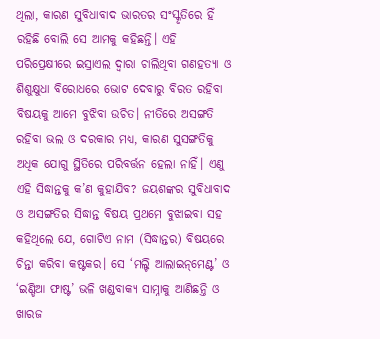ଥିଲା, କାରଣ ସୁବିଧାବାଦ ଭାରତର ସଂସ୍କୃତିରେ ହିଁ ରହିଛି ବୋଲି ସେ ଆମକୁ କହିଛନ୍ତି। ଏହି ପରିପ୍ରେକ୍ଷୀରେ ଇସ୍ରାଏଲ ଦ୍ୱାରା ଚାଲିଥିବା ଗଣହତ୍ୟା ଓ ଶିଶୁକ୍ଷୁଧା ବିରୋଧରେ ଭୋଟ ଦେବାରୁ ବିରତ ରହିବା ବିଷୟକୁ ଆମେ ବୁଝିବା ଉଚିତ। ନୀତିରେ ଅସଙ୍ଗତି ରହିବା ଭଲ ଓ ଦରକାର ମଧ୍ୟ, କାରଣ ସୁସଙ୍ଗତିକୁ ଅଧିକ ଯୋଗୁ ସ୍ଥିତିରେ ପରିବର୍ତ୍ତନ ହେଲା ନାହିଁ। ଏଣୁ ଏହି ସିଦ୍ଧାନ୍ତକୁ କ’ଣ କୁହାଯିବ? ଜୟଶଙ୍କର ସୁବିଧାବାଦ ଓ ଅସଙ୍ଗତିର ସିଦ୍ଧାନ୍ତ ବିଷୟ ପ୍ରଥମେ ବୁଝାଇବା ସହ କହିଥିଲେ ଯେ, ଗୋଟିଏ ନାମ (ସିଦ୍ଧାନ୍ତର) ବିଷୟରେ ଚିନ୍ତା କରିବା କଷ୍ଟକର। ସେ ‘ମଲ୍ଟି ଆଲାଇନ୍‌ମେଣ୍ଟ’ ଓ ‘ଇଣ୍ଡିଆ ଫାଷ୍ଟ’ ଭଳି ଖଣ୍ଡବାକ୍ୟ ସାମ୍ନାକୁ ଆଣିଛନ୍ତି ଓ ଖାରଜ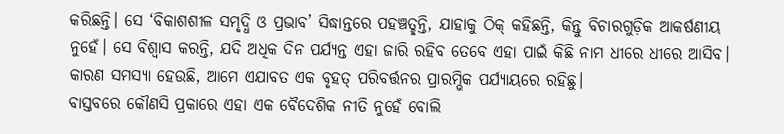କରିଛନ୍ତି। ସେ ‘ବିକାଶଶୀଳ ସମୃଦ୍ଧି ଓ ପ୍ରଭାବ’ ସିଦ୍ଧାନ୍ତରେ ପହଞ୍ଚତ୍ଛନ୍ତି, ଯାହାକୁ ଠିକ୍‌ କହିଛନ୍ତି, କିନ୍ତୁ ବିଚାରଗୁଡ଼ିକ ଆକର୍ଷଣୀୟ ନୁହେଁ। ସେ ବିଶ୍ୱାସ କରନ୍ତି, ଯଦି ଅଧିକ ଦିନ ପର୍ଯ୍ୟନ୍ତ ଏହା ଜାରି ରହିବ ତେବେ ଏହା ପାଇଁ କିଛି ନାମ ଧୀରେ ଧୀରେ ଆସିବ। କାରଣ ସମସ୍ୟା ହେଉଛି, ଆମେ ଏଯାବତ ଏକ ବୃହତ୍‌ ପରିବର୍ତ୍ତନର ପ୍ରାରମ୍ଭିକ ପର୍ଯ୍ୟାୟରେ ରହିଛୁ।
ବାସ୍ତବରେ କୌଣସି ପ୍ରକାରେ ଏହା ଏକ ବୈଦେଶିକ ନୀତି ନୁହେଁ ବୋଲି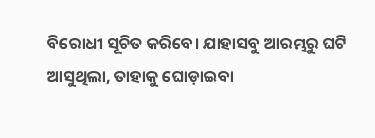ବିରୋଧୀ ସୂଚିତ କରିବେ। ଯାହାସବୁ ଆରମ୍ଭରୁ ଘଟି ଆସୁଥିଲା, ତାହାକୁ ଘୋଡ଼ାଇବା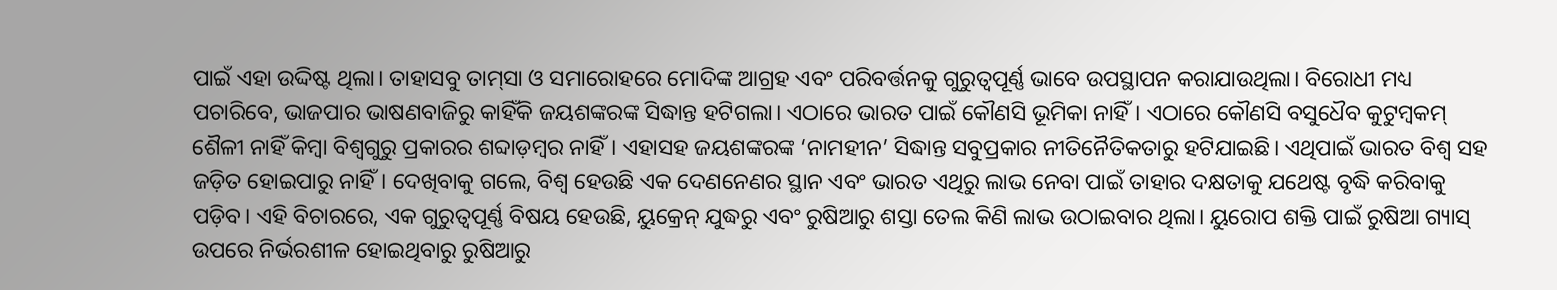ପାଇଁ ଏହା ଉଦ୍ଦିଷ୍ଟ ଥିଲା। ତାହାସବୁ ତାମ୍‌ସା ଓ ସମାରୋହରେ ମୋଦିଙ୍କ ଆଗ୍ରହ ଏବଂ ପରିବର୍ତ୍ତନକୁ ଗୁରୁତ୍ୱପୂର୍ଣ୍ଣ ଭାବେ ଉପସ୍ଥାପନ କରାଯାଉଥିଲା। ବିରୋଧୀ ମଧ୍ୟ ପଚାରିବେ, ଭାଜପାର ଭାଷଣବାଜିରୁ କାହିଁକି ଜୟଶଙ୍କରଙ୍କ ସିଦ୍ଧାନ୍ତ ହଟିଗଲା। ଏଠାରେ ଭାରତ ପାଇଁ କୌଣସି ଭୂମିକା ନାହିଁ। ଏଠାରେ କୌଣସି ବସୁଧୈବ କୁଟୁମ୍ବକମ୍‌ ଶୈଳୀ ନାହିଁ କିମ୍ବା ବିଶ୍ୱଗୁରୁ ପ୍ରକାରର ଶବ୍ଦାଡ଼ମ୍ବର ନାହିଁ। ଏହାସହ ଜୟଶଙ୍କରଙ୍କ ‘ନାମହୀନ’ ସିଦ୍ଧାନ୍ତ ସବୁପ୍ରକାର ନୀତିନୈତିକତାରୁ ହଟିଯାଇଛି। ଏଥିପାଇଁ ଭାରତ ବିଶ୍ୱ ସହ ଜଡ଼ିତ ହୋଇପାରୁ ନାହିଁ। ଦେଖିବାକୁ ଗଲେ, ବିଶ୍ୱ ହେଉଛି ଏକ ଦେଣନେଣର ସ୍ଥାନ ଏବଂ ଭାରତ ଏଥିରୁ ଲାଭ ନେବା ପାଇଁ ତାହାର ଦକ୍ଷତାକୁ ଯଥେଷ୍ଟ ବୃଦ୍ଧି କରିବାକୁ ପଡ଼ିବ। ଏହି ବିଚାରରେ, ଏକ ଗୁରୁତ୍ୱପୂର୍ଣ୍ଣ ବିଷୟ ହେଉଛି, ୟୁକ୍ରେନ୍‌ ଯୁଦ୍ଧରୁ ଏବଂ ରୁଷିଆରୁ ଶସ୍ତା ତେଲ କିଣି ଲାଭ ଉଠାଇବାର ଥିଲା। ୟୁରୋପ ଶକ୍ତି ପାଇଁ ରୁଷିଆ ଗ୍ୟାସ୍‌ ଉପରେ ନିର୍ଭରଶୀଳ ହୋଇଥିବାରୁ ରୁଷିଆରୁ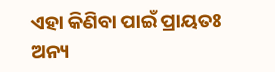ଏହା କିଣିବା ପାଇଁ ପ୍ରାୟତଃ ଅନ୍ୟ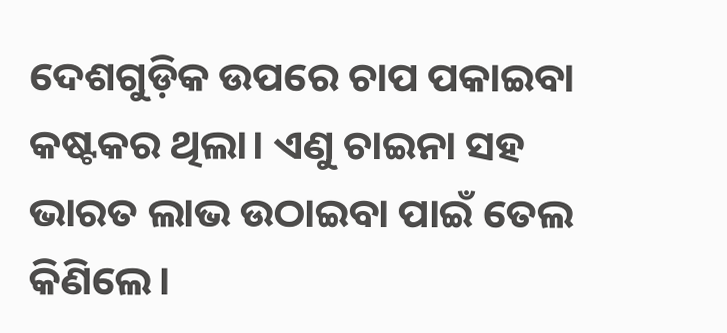ଦେଶଗୁଡ଼ିକ ଉପରେ ଚାପ ପକାଇବା କଷ୍ଟକର ଥିଲା। ଏଣୁ ଚାଇନା ସହ ଭାରତ ଲାଭ ଉଠାଇବା ପାଇଁ ତେଲ କିଣିଲେ।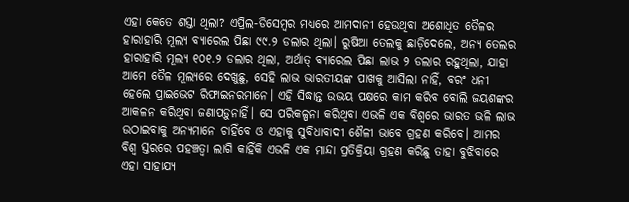ଏହା କେତେ ଶସ୍ତା ଥିଲା? ଏପ୍ରିଲ-ଡିସେମ୍ବର ମଧ୍ୟରେ ଆମଦାନୀ ହେଉଥିବା ଅଶୋଧିତ ତୈଳର ହାରାହାରି ମୂଲ୍ୟ ବ୍ୟାରେଲ ପିଛା ୯୯.୨ ଡଲାର ଥିଲା। ରୁଷିଆ ତେଲକୁ ଛାଡ଼ିଦେଲେ, ଅନ୍ୟ ତେଲର ହାରାହାରି ମୂଲ୍ୟ ୧୦୧.୨ ଡଲାର ଥିଲା, ଅର୍ଥାତ୍‌ ବ୍ୟାରେଲ ପିଛା ଲାଭ ୨ ଡଲାର ରହୁଥିଲା, ଯାହା ଆମେ ତୈଳ ମୂଲ୍ୟରେ ଦେଖୁଛୁ, ସେହି ଲାଭ ଭାରତୀୟଙ୍କ ପାଖକୁ ଆସିଲା ନାହିଁ, ବରଂ ଧନୀ ହେଲେ ପ୍ରାଇଭେଟ ରିଫାଇନରମାନେ। ଏହି ସିଦ୍ଧାନ୍ତ ଉଭୟ ପକ୍ଷରେ କାମ କରିବ ବୋଲି ଜୟଶଙ୍କର ଆକଳନ କରିଥିବା ଜଣାପଡ଼ୁନାହିଁ। ସେ ପରିକଳ୍ପନା କରିଥିବା ଏଭଳି ଏକ ବିଶ୍ୱରେ ଭାରତ ଭଳି ଲାଭ ଉଠାଇବାକୁ ଅନ୍ୟମାନେ ଚାହିଁବେ ଓ ଏହାକୁ ସୁବିଧାବାଦୀ ଶୈଳୀ ଭାବେ ଗ୍ରହଣ କରିବେ। ଆମର ବିଶ୍ୱ ସ୍ତରରେ ପହଞ୍ଚତ୍ବା ଲାଗି କାହିଁକି ଏଭଳି ଏକ ମାନ୍ଦା ପ୍ରତିକ୍ରିୟା ଗ୍ରହଣ କରିଛୁ ତାହା ବୁଝିବାରେ ଏହା ସାହାଯ୍ୟ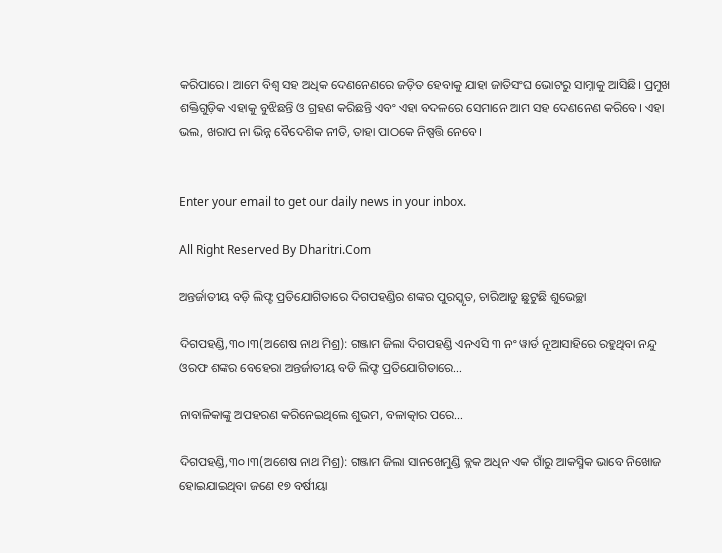କରିପାରେ। ଆମେ ବିଶ୍ୱ ସହ ଅଧିକ ଦେଣନେଣରେ ଜଡ଼ିତ ହେବାକୁ ଯାହା ଜାତିସଂଘ ଭୋଟରୁ ସାମ୍ନାକୁ ଆସିଛି। ପ୍ରମୁଖ ଶକ୍ତିଗୁଡ଼ିକ ଏହାକୁ ବୁଝିଛନ୍ତି ଓ ଗ୍ରହଣ କରିଛନ୍ତି ଏବଂ ଏହା ବଦଳରେ ସେମାନେ ଆମ ସହ ଦେଣନେଣ କରିବେ। ଏହା ଭଲ, ଖରାପ ନା ଭିନ୍ନ ବୈଦେଶିକ ନୀତି, ତାହା ପାଠକେ ନିଷ୍ପତ୍ତି ନେବେ।


Enter your email to get our daily news in your inbox.

All Right Reserved By Dharitri.Com

ଅନ୍ତର୍ଜାତୀୟ ବଡ଼ି ଲିଫ୍ଟ ପ୍ରତିଯୋଗିତାରେ ଦିଗପହଣ୍ଡିର ଶଙ୍କର ପୁରସ୍କୃତ, ଚାରିଆଡୁ ଛୁଟୁଛି ଶୁଭେଚ୍ଛା

ଦିଗପହଣ୍ଡି,୩୦।୩(ଅଶେଷ ନାଥ ମିଶ୍ର): ଗଞ୍ଜାମ ଜିଲା ଦିଗପହଣ୍ଡି ଏନଏସି ୩ ନଂ ୱାର୍ଡ ନୂଆସାହିରେ ରହୁଥିବା ନନ୍ଦୁ ଓରଫ ଶଙ୍କର ବେହେରା ଅନ୍ତର୍ଜାତୀୟ ବଡି ଲିଫ୍ଟ ପ୍ରତିଯୋଗିତାରେ…

ନାବାଳିକାଙ୍କୁ ଅପହରଣ କରିନେଇଥିଲେ ଶୁଭମ, ବଳାତ୍କାର ପରେ…

ଦିଗପହଣ୍ଡି,୩୦।୩(ଅଶେଷ ନାଥ ମିଶ୍ର): ଗଞ୍ଜାମ ଜିଲା ସାନଖେମୁଣ୍ଡି ବ୍ଲକ ଅଧିନ ଏକ ଗାଁରୁ ଆକସ୍ମିକ ଭାବେ ନିଖୋଜ ହୋଇଯାଇଥିବା ଜଣେ ୧୭ ବର୍ଷୀୟା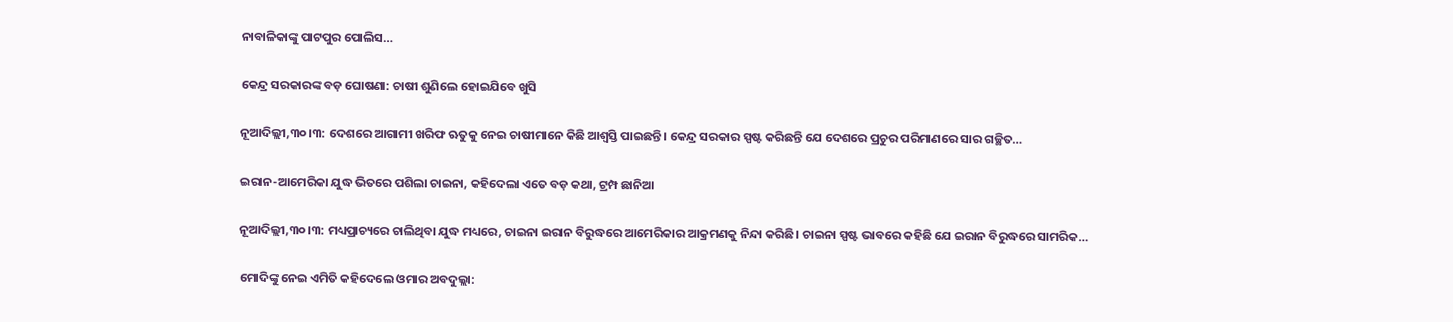ନାବାଳିକାଙ୍କୁ ପାଟପୁର ପୋଲିସ…

କେନ୍ଦ୍ର ସରକାରଙ୍କ ବଡ଼ ଘୋଷଣା: ଚାଷୀ ଶୁଣିଲେ ହୋଇଯିବେ ଖୁସି

ନୂଆଦିଲ୍ଲୀ,୩୦।୩: ଦେଶରେ ଆଗାମୀ ଖରିଫ ଋତୁକୁ ନେଇ ଚାଷୀମାନେ କିଛି ଆଶ୍ୱସ୍ତି ପାଇଛନ୍ତି। କେନ୍ଦ୍ର ସରକାର ସ୍ପଷ୍ଟ କରିଛନ୍ତି ଯେ ଦେଶରେ ପ୍ରଚୁର ପରିମାଣରେ ସାର ଗଚ୍ଛିତ…

ଇରାନ-ଆମେରିକା ଯୁଦ୍ଧ ଭିତରେ ପଶିଲା ଚାଇନା, କହିଦେଲା ଏତେ ବଡ଼ କଥା, ଟ୍ରମ୍ପ ଛାନିଆ

ନୂଆଦିଲ୍ଲୀ,୩୦।୩: ମଧ୍ୟପ୍ରାଚ୍ୟରେ ଚାଲିଥିବା ଯୁଦ୍ଧ ମଧ୍ୟରେ, ଚାଇନା ଇରାନ ବିରୁଦ୍ଧରେ ଆମେରିକାର ଆକ୍ରମଣକୁ ନିନ୍ଦା କରିଛି। ଚାଇନା ସ୍ପଷ୍ଟ ଭାବରେ କହିଛି ଯେ ଇରାନ ବିରୁଦ୍ଧରେ ସାମରିକ…

ମୋଦିଙ୍କୁ ନେଇ ଏମିତି କହିଦେଲେ ଓମାର ଅବଦୁଲ୍ଲା: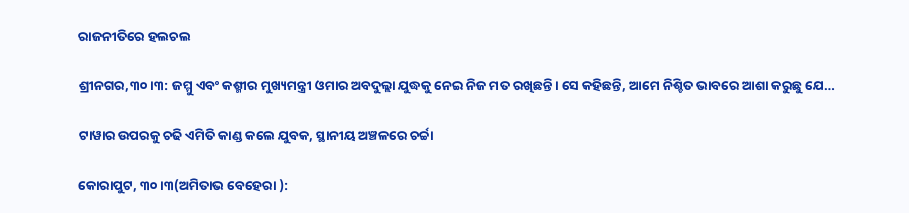ରାଜନୀତିରେ ହଲଚଲ

ଶ୍ରୀନଗର,୩୦।୩: ଜମ୍ମୁ ଏବଂ କଶ୍ମୀର ମୁଖ୍ୟମନ୍ତ୍ରୀ ଓମାର ଅବଦୁଲ୍ଲା ଯୁଦ୍ଧକୁ ନେଇ ନିଜ ମତ ରଖିଛନ୍ତି। ସେ କହିଛନ୍ତି, ଆମେ ନିଶ୍ଚିତ ଭାବରେ ଆଶା କରୁଛୁ ଯେ…

ଟାୱାର ଉପରକୁ ଚଢି ଏମିତି କାଣ୍ଡ କଲେ ଯୁବକ, ସ୍ଥାନୀୟ ଅଞ୍ଚଳରେ ଚର୍ଚ୍ଚା

କୋରାପୁଟ, ୩୦।୩(ଅମିତାଭ ବେହେରା ):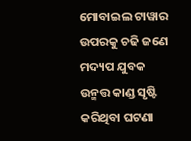ମୋବାଇଲ ଟାୱାର ଉପରକୁ ଚଢି ଜଣେ ମଦ୍ୟପ ଯୁବକ ଉନ୍ମତ୍ତ କାଣ୍ଡ ସୃଷ୍ଟି କରିଥିବା ଘଟଣା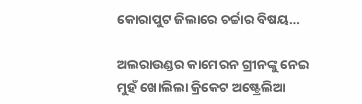କୋରାପୁଟ ଜିଲାରେ ଚର୍ଚ୍ଚାର ବିଷୟ…

ଅଲରାଉଣ୍ଡର କାମେରନ ଗ୍ରୀନଙ୍କୁ ନେଇ ମୁହଁ ଖୋଲିଲା କ୍ରିକେଟ ଅଷ୍ଟ୍ରେଲିଆ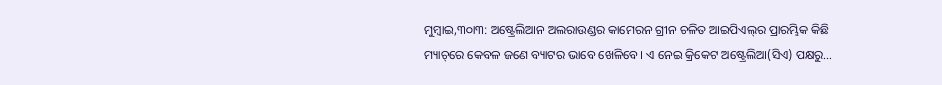ମୁମ୍ୱାଇ,୩୦ା୩: ଅଷ୍ଟ୍ରେଲିଆନ ଅଲରାଉଣ୍ଡର କାମେରନ ଗ୍ରୀନ ଚଳିତ ଆଇପିଏଲ୍‌ର ପ୍ରାରମ୍ଭିକ କିଛି ମ୍ୟାଚ୍‌ରେ କେବଳ ଜଣେ ବ୍ୟାଟର ଭାବେ ଖେଳିବେ। ଏ ନେଇ କ୍ରିକେଟ ଅଷ୍ଟ୍ରେଲିଆ(ସିଏ) ପକ୍ଷରୁ…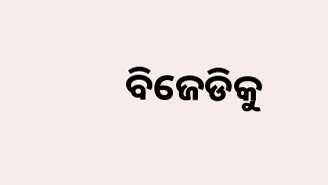ବିଜେଡିକୁ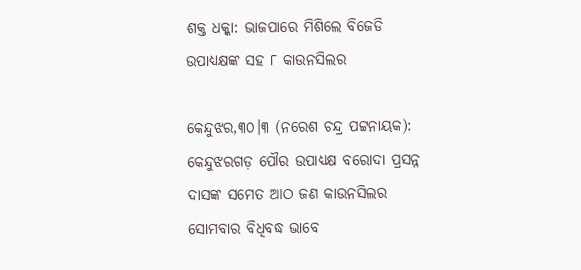ଶକ୍ତ ଧକ୍କା: ଭାଜପାରେ ମିଶିଲେ ବିଜେଡି ଉପାଧ୍ୟକ୍ଷଙ୍କ ସହ ୮ କାଉନସିଲର

କେନ୍ଦୁଝର,୩୦।୩ (ନରେଶ ଚନ୍ଦ୍ର ପଟ୍ଟନାୟକ): କେନ୍ଦୁଝରଗଡ଼ ପୌର ଉପାଧ୍ୟକ୍ଷ ବରୋଦା ପ୍ରସନ୍ନ ଦାସଙ୍କ ସମେତ ଆଠ ଜଣ କାଉନସିଲର ସୋମବାର ବିଧିବଦ୍ଧ ଭାବେ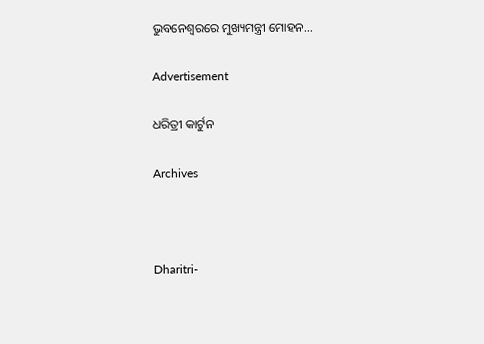ଭୁବନେଶ୍ୱରରେ ମୁଖ୍ୟମନ୍ତ୍ରୀ ମୋହନ…

Advertisement

ଧରିତ୍ରୀ କାର୍ଟୁନ

Archives



Dharitri-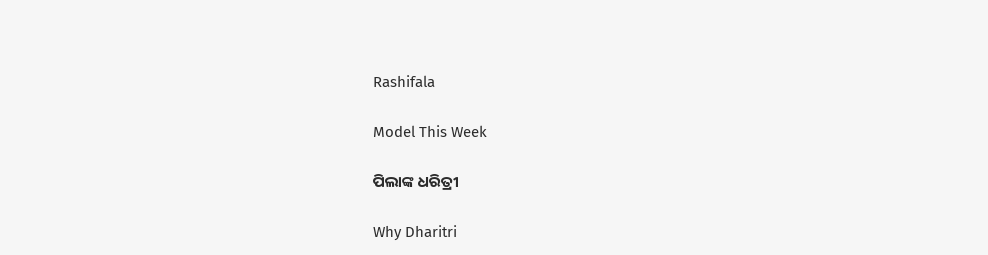Rashifala

Model This Week

ପିଲାଙ୍କ ଧରିତ୍ରୀ

Why Dharitri